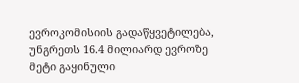ევროკომისიის გადაწყვეტილება, უნგრეთს 16.4 მილიარდ ევროზე მეტი გაყინული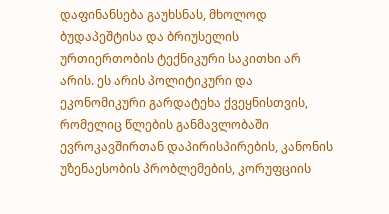დაფინანსება გაუხსნას, მხოლოდ ბუდაპეშტისა და ბრიუსელის ურთიერთობის ტექნიკური საკითხი არ არის. ეს არის პოლიტიკური და ეკონომიკური გარდატეხა ქვეყნისთვის, რომელიც წლების განმავლობაში ევროკავშირთან დაპირისპირების, კანონის უზენაესობის პრობლემების, კორუფციის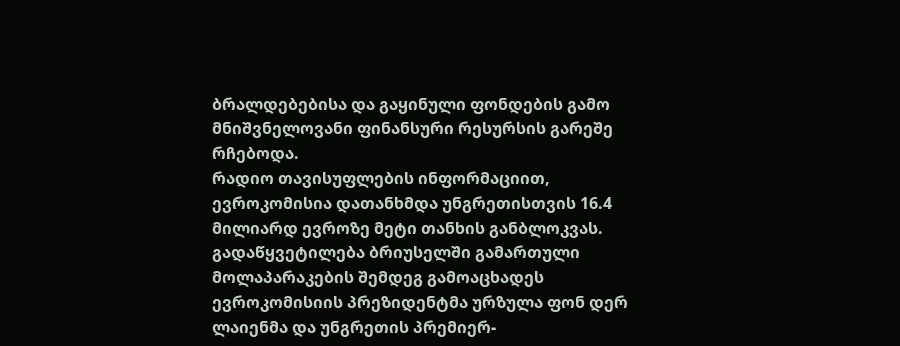ბრალდებებისა და გაყინული ფონდების გამო მნიშვნელოვანი ფინანსური რესურსის გარეშე რჩებოდა.
რადიო თავისუფლების ინფორმაციით, ევროკომისია დათანხმდა უნგრეთისთვის 16.4 მილიარდ ევროზე მეტი თანხის განბლოკვას. გადაწყვეტილება ბრიუსელში გამართული მოლაპარაკების შემდეგ გამოაცხადეს ევროკომისიის პრეზიდენტმა ურზულა ფონ დერ ლაიენმა და უნგრეთის პრემიერ-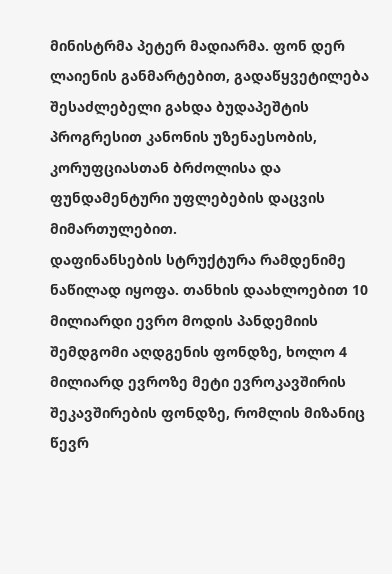მინისტრმა პეტერ მადიარმა. ფონ დერ ლაიენის განმარტებით, გადაწყვეტილება შესაძლებელი გახდა ბუდაპეშტის პროგრესით კანონის უზენაესობის, კორუფციასთან ბრძოლისა და ფუნდამენტური უფლებების დაცვის მიმართულებით.
დაფინანსების სტრუქტურა რამდენიმე ნაწილად იყოფა. თანხის დაახლოებით 10 მილიარდი ევრო მოდის პანდემიის შემდგომი აღდგენის ფონდზე, ხოლო 4 მილიარდ ევროზე მეტი ევროკავშირის შეკავშირების ფონდზე, რომლის მიზანიც წევრ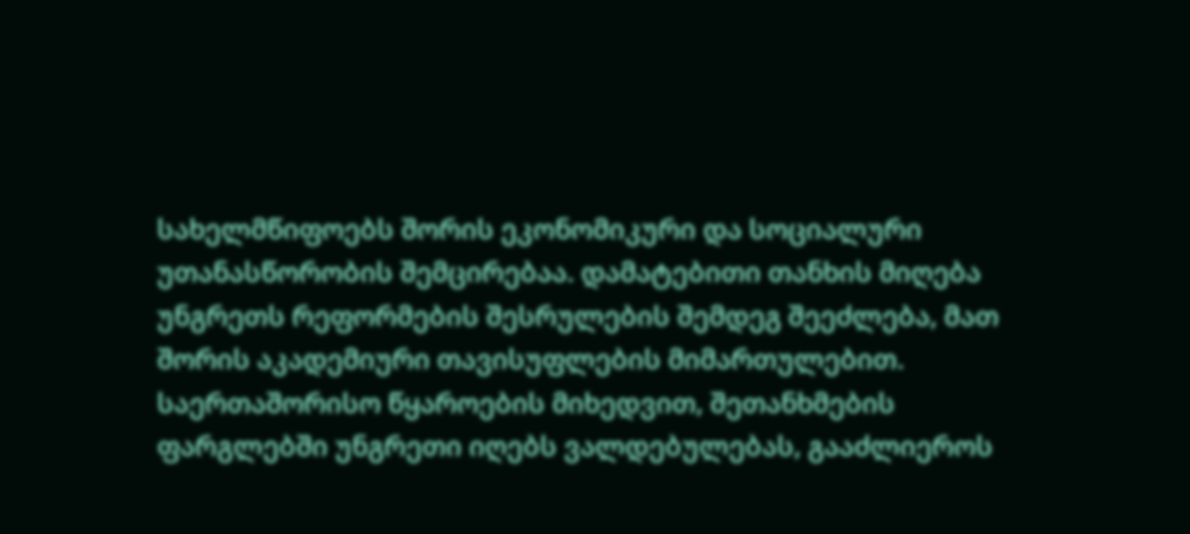სახელმწიფოებს შორის ეკონომიკური და სოციალური უთანასწორობის შემცირებაა. დამატებითი თანხის მიღება უნგრეთს რეფორმების შესრულების შემდეგ შეეძლება, მათ შორის აკადემიური თავისუფლების მიმართულებით.
საერთაშორისო წყაროების მიხედვით, შეთანხმების ფარგლებში უნგრეთი იღებს ვალდებულებას, გააძლიეროს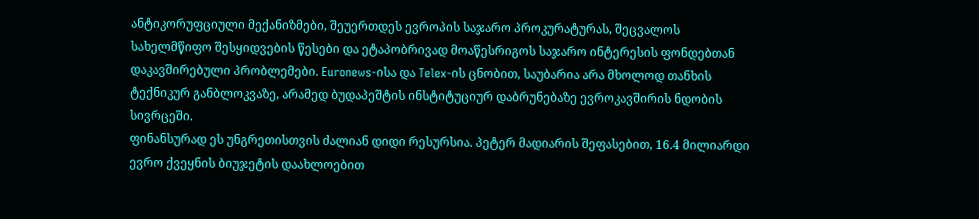ანტიკორუფციული მექანიზმები, შეუერთდეს ევროპის საჯარო პროკურატურას, შეცვალოს სახელმწიფო შესყიდვების წესები და ეტაპობრივად მოაწესრიგოს საჯარო ინტერესის ფონდებთან დაკავშირებული პრობლემები. Euronews-ისა და Telex-ის ცნობით, საუბარია არა მხოლოდ თანხის ტექნიკურ განბლოკვაზე, არამედ ბუდაპეშტის ინსტიტუციურ დაბრუნებაზე ევროკავშირის ნდობის სივრცეში.
ფინანსურად ეს უნგრეთისთვის ძალიან დიდი რესურსია. პეტერ მადიარის შეფასებით, 16.4 მილიარდი ევრო ქვეყნის ბიუჯეტის დაახლოებით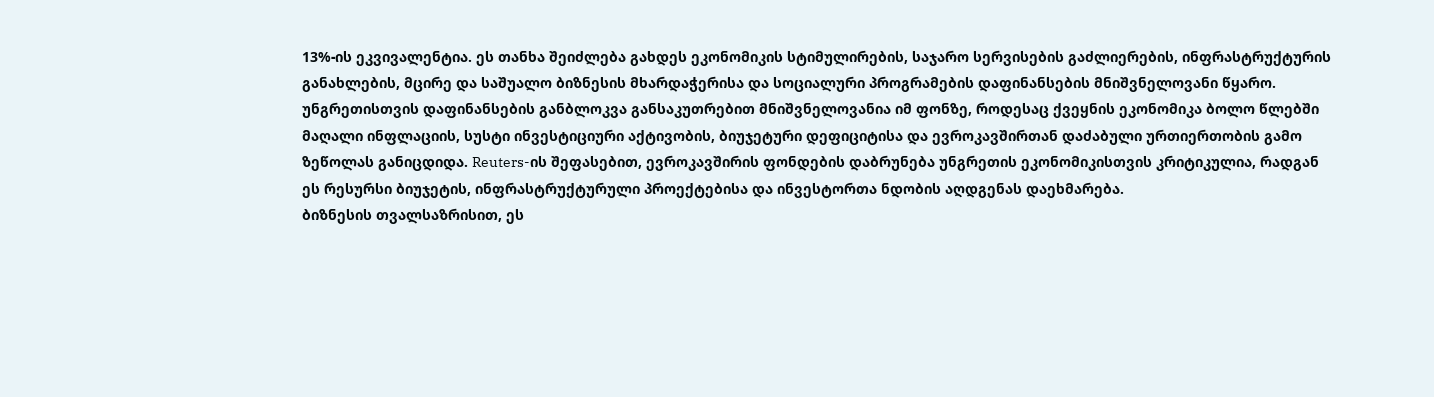13%-ის ეკვივალენტია. ეს თანხა შეიძლება გახდეს ეკონომიკის სტიმულირების, საჯარო სერვისების გაძლიერების, ინფრასტრუქტურის განახლების, მცირე და საშუალო ბიზნესის მხარდაჭერისა და სოციალური პროგრამების დაფინანსების მნიშვნელოვანი წყარო.
უნგრეთისთვის დაფინანსების განბლოკვა განსაკუთრებით მნიშვნელოვანია იმ ფონზე, როდესაც ქვეყნის ეკონომიკა ბოლო წლებში მაღალი ინფლაციის, სუსტი ინვესტიციური აქტივობის, ბიუჯეტური დეფიციტისა და ევროკავშირთან დაძაბული ურთიერთობის გამო ზეწოლას განიცდიდა. Reuters-ის შეფასებით, ევროკავშირის ფონდების დაბრუნება უნგრეთის ეკონომიკისთვის კრიტიკულია, რადგან ეს რესურსი ბიუჯეტის, ინფრასტრუქტურული პროექტებისა და ინვესტორთა ნდობის აღდგენას დაეხმარება.
ბიზნესის თვალსაზრისით, ეს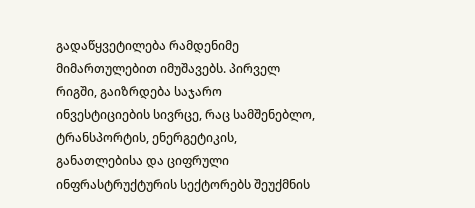გადაწყვეტილება რამდენიმე მიმართულებით იმუშავებს. პირველ რიგში, გაიზრდება საჯარო ინვესტიციების სივრცე, რაც სამშენებლო, ტრანსპორტის, ენერგეტიკის, განათლებისა და ციფრული ინფრასტრუქტურის სექტორებს შეუქმნის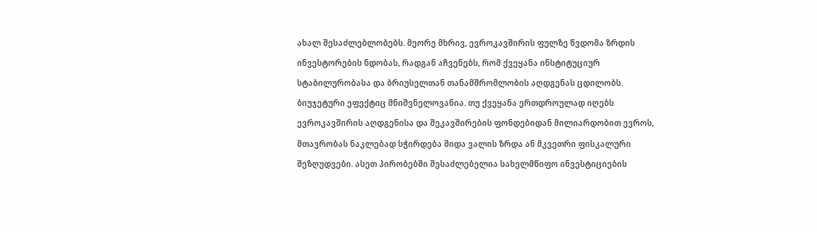ახალ შესაძლებლობებს. მეორე მხრივ, ევროკავშირის ფულზე წვდომა ზრდის ინვესტორების ნდობას, რადგან აჩვენებს, რომ ქვეყანა ინსტიტუციურ სტაბილურობასა და ბრიუსელთან თანამშრომლობის აღდგენას ცდილობს.
ბიუჯეტური ეფექტიც მნიშვნელოვანია. თუ ქვეყანა ერთდროულად იღებს ევროკავშირის აღდგენისა და შეკავშირების ფონდებიდან მილიარდობით ევროს, მთავრობას ნაკლებად სჭირდება შიდა ვალის ზრდა ან მკვეთრი ფისკალური შეზღუდვები. ასეთ პირობებში შესაძლებელია სახელმწიფო ინვესტიციების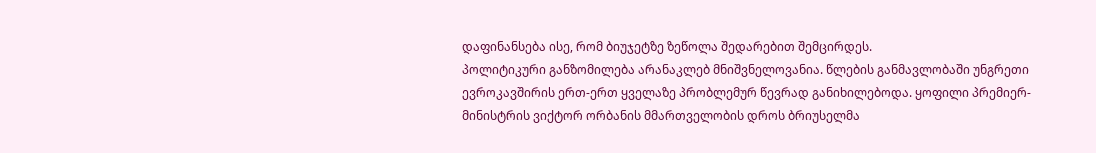დაფინანსება ისე, რომ ბიუჯეტზე ზეწოლა შედარებით შემცირდეს.
პოლიტიკური განზომილება არანაკლებ მნიშვნელოვანია. წლების განმავლობაში უნგრეთი ევროკავშირის ერთ-ერთ ყველაზე პრობლემურ წევრად განიხილებოდა. ყოფილი პრემიერ-მინისტრის ვიქტორ ორბანის მმართველობის დროს ბრიუსელმა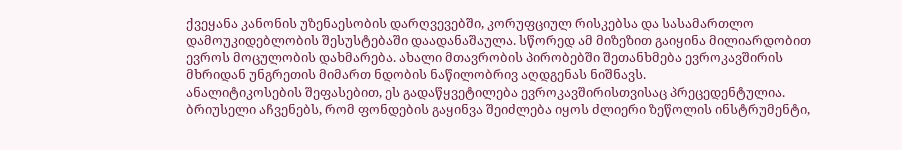ქვეყანა კანონის უზენაესობის დარღვევებში, კორუფციულ რისკებსა და სასამართლო დამოუკიდებლობის შესუსტებაში დაადანაშაულა. სწორედ ამ მიზეზით გაიყინა მილიარდობით ევროს მოცულობის დახმარება. ახალი მთავრობის პირობებში შეთანხმება ევროკავშირის მხრიდან უნგრეთის მიმართ ნდობის ნაწილობრივ აღდგენას ნიშნავს.
ანალიტიკოსების შეფასებით, ეს გადაწყვეტილება ევროკავშირისთვისაც პრეცედენტულია. ბრიუსელი აჩვენებს, რომ ფონდების გაყინვა შეიძლება იყოს ძლიერი ზეწოლის ინსტრუმენტი,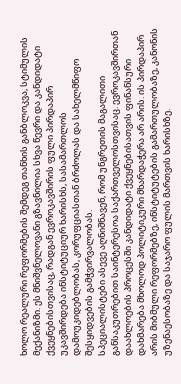ხოლო რეალური რეფორმების შემდეგ თანხის განბლოკვა, სტიმულის მექანიზმი. ეს მნიშვნელოვანი გზავნილია სხვა წევრი და კანდიდატი ქვეყნებისთვისაც, რადგან ევროკავშირის ფული პირდაპირ უკავშირდება ინსტიტუციურ ხარისხს, სასამართლოს დამოუკიდებლობას, კორუფციასთან ბრძოლას და სახელმწიფო შესყიდვების გამჭვირვალობას.
სპეციალისტები ასევე აღნიშნავენ, რომ უნგრეთის მაგალითი განსაკუთრებით საინტერესოა საქართველოსთვისაც. ევროკავშირთან დაახლოების პროცესში კანდიდატი ქვეყნებისათვის ფინანსური დახმარება მხოლოდ პოლიტიკური მხარდაჭერა არ არის. ის პირდაპირ არის მიბმული რეფორმებზე, ინსტიტუტების გამართულობაზე, კანონის უზენაესობაზე და საჯარო ფულის მართვის ხარისხზე.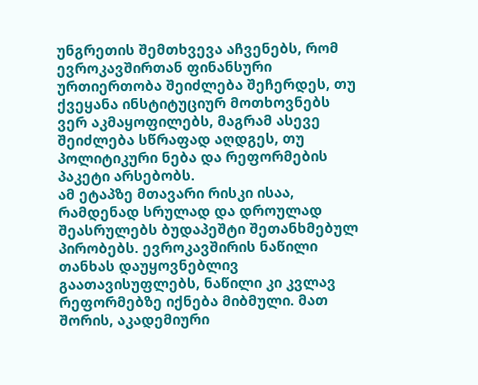უნგრეთის შემთხვევა აჩვენებს, რომ ევროკავშირთან ფინანსური ურთიერთობა შეიძლება შეჩერდეს, თუ ქვეყანა ინსტიტუციურ მოთხოვნებს ვერ აკმაყოფილებს, მაგრამ ასევე შეიძლება სწრაფად აღდგეს, თუ პოლიტიკური ნება და რეფორმების პაკეტი არსებობს.
ამ ეტაპზე მთავარი რისკი ისაა, რამდენად სრულად და დროულად შეასრულებს ბუდაპეშტი შეთანხმებულ პირობებს. ევროკავშირის ნაწილი თანხას დაუყოვნებლივ გაათავისუფლებს, ნაწილი კი კვლავ რეფორმებზე იქნება მიბმული. მათ შორის, აკადემიური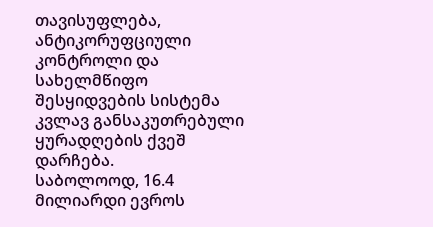თავისუფლება, ანტიკორუფციული კონტროლი და სახელმწიფო შესყიდვების სისტემა კვლავ განსაკუთრებული ყურადღების ქვეშ დარჩება.
საბოლოოდ, 16.4 მილიარდი ევროს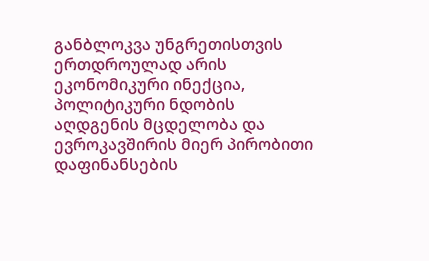განბლოკვა უნგრეთისთვის ერთდროულად არის ეკონომიკური ინექცია, პოლიტიკური ნდობის აღდგენის მცდელობა და ევროკავშირის მიერ პირობითი დაფინანსების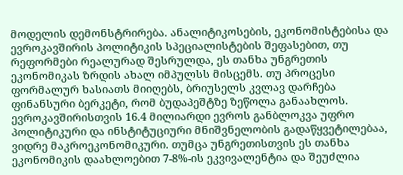მოდელის დემონსტრირება. ანალიტიკოსების, ეკონომისტებისა და ევროკავშირის პოლიტიკის სპეციალისტების შეფასებით, თუ რეფორმები რეალურად შესრულდა, ეს თანხა უნგრეთის ეკონომიკას ზრდის ახალ იმპულსს მისცემს. თუ პროცესი ფორმალურ ხასიათს მიიღებს, ბრიუსელს კვლავ დარჩება ფინანსური ბერკეტი, რომ ბუდაპეშტზე ზეწოლა განაახლოს.
ევროკავშირისთვის 16.4 მილიარდი ევროს განბლოკვა უფრო პოლიტიკური და ინსტიტუციური მნიშვნელობის გადაწყვეტილებაა, ვიდრე მაკროეკონომიკური. თუმცა უნგრეთისთვის ეს თანხა ეკონომიკის დაახლოებით 7-8%-ის ეკვივალენტია და შეუძლია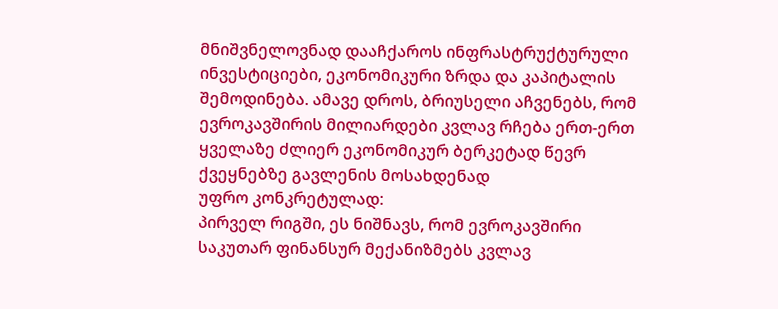მნიშვნელოვნად დააჩქაროს ინფრასტრუქტურული ინვესტიციები, ეკონომიკური ზრდა და კაპიტალის შემოდინება. ამავე დროს, ბრიუსელი აჩვენებს, რომ ევროკავშირის მილიარდები კვლავ რჩება ერთ-ერთ ყველაზე ძლიერ ეკონომიკურ ბერკეტად წევრ ქვეყნებზე გავლენის მოსახდენად
უფრო კონკრეტულად:
პირველ რიგში, ეს ნიშნავს, რომ ევროკავშირი საკუთარ ფინანსურ მექანიზმებს კვლავ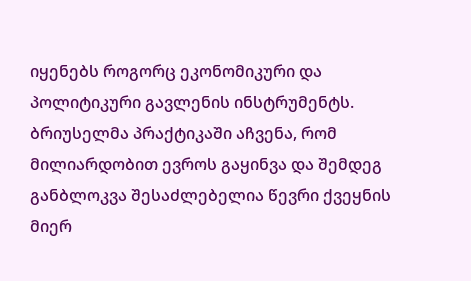იყენებს როგორც ეკონომიკური და პოლიტიკური გავლენის ინსტრუმენტს. ბრიუსელმა პრაქტიკაში აჩვენა, რომ მილიარდობით ევროს გაყინვა და შემდეგ განბლოკვა შესაძლებელია წევრი ქვეყნის მიერ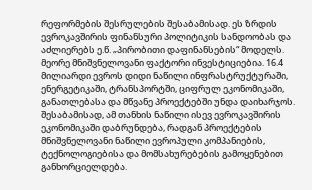რეფორმების შესრულების შესაბამისად. ეს ზრდის ევროკავშირის ფინანსური პოლიტიკის სანდოობას და აძლიერებს ე.წ. „პირობითი დაფინანსების“ მოდელს.
მეორე მნიშვნელოვანი ფაქტორი ინვესტიციებია. 16.4 მილიარდი ევროს დიდი ნაწილი ინფრასტრუქტურაში, ენერგეტიკაში, ტრანსპორტში, ციფრულ ეკონომიკაში, განათლებასა და მწვანე პროექტებში უნდა დაიხარჯოს. შესაბამისად, ამ თანხის ნაწილი ისევ ევროკავშირის ეკონომიკაში დაბრუნდება, რადგან პროექტების მნიშვნელოვანი ნაწილი ევროპული კომპანიების, ტექნოლოგიებისა და მომსახურებების გამოყენებით განხორციელდება.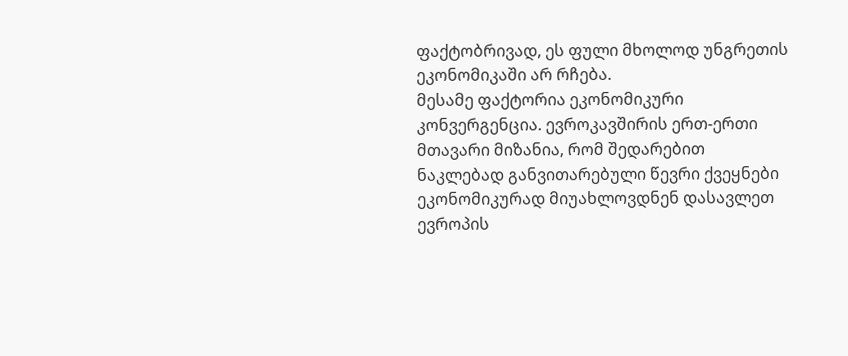ფაქტობრივად, ეს ფული მხოლოდ უნგრეთის ეკონომიკაში არ რჩება.
მესამე ფაქტორია ეკონომიკური კონვერგენცია. ევროკავშირის ერთ-ერთი მთავარი მიზანია, რომ შედარებით ნაკლებად განვითარებული წევრი ქვეყნები ეკონომიკურად მიუახლოვდნენ დასავლეთ ევროპის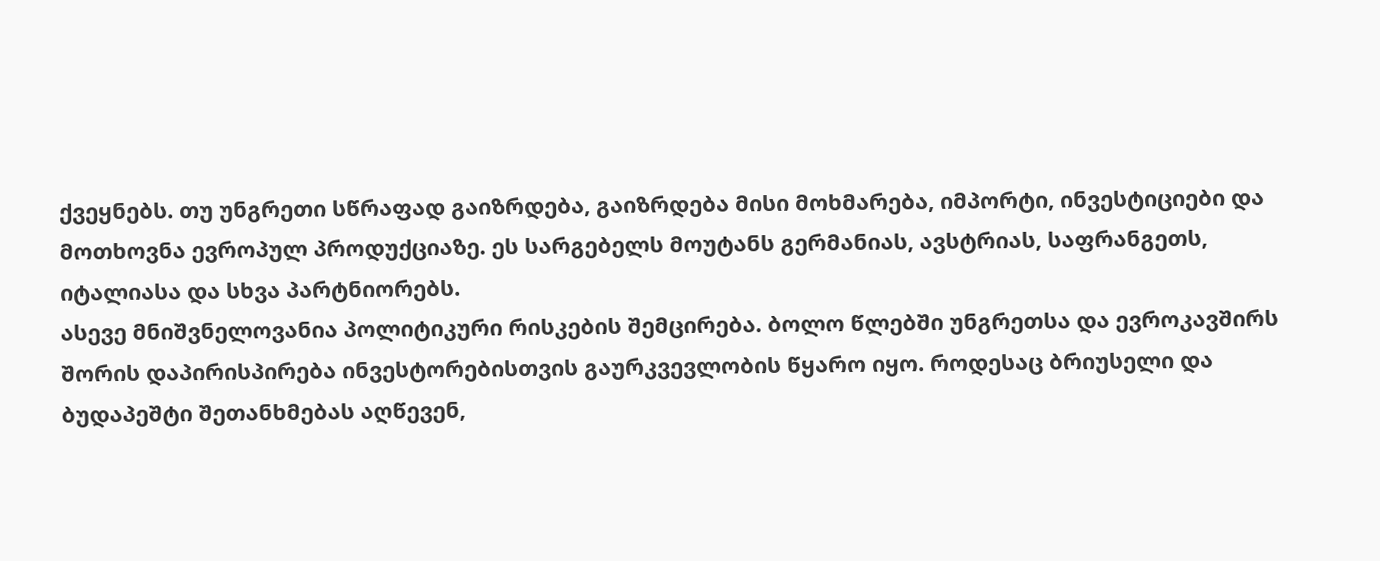ქვეყნებს. თუ უნგრეთი სწრაფად გაიზრდება, გაიზრდება მისი მოხმარება, იმპორტი, ინვესტიციები და მოთხოვნა ევროპულ პროდუქციაზე. ეს სარგებელს მოუტანს გერმანიას, ავსტრიას, საფრანგეთს, იტალიასა და სხვა პარტნიორებს.
ასევე მნიშვნელოვანია პოლიტიკური რისკების შემცირება. ბოლო წლებში უნგრეთსა და ევროკავშირს შორის დაპირისპირება ინვესტორებისთვის გაურკვევლობის წყარო იყო. როდესაც ბრიუსელი და ბუდაპეშტი შეთანხმებას აღწევენ,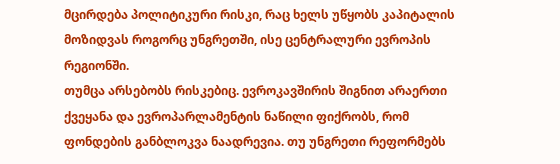მცირდება პოლიტიკური რისკი, რაც ხელს უწყობს კაპიტალის მოზიდვას როგორც უნგრეთში, ისე ცენტრალური ევროპის რეგიონში.
თუმცა არსებობს რისკებიც. ევროკავშირის შიგნით არაერთი ქვეყანა და ევროპარლამენტის ნაწილი ფიქრობს, რომ ფონდების განბლოკვა ნაადრევია. თუ უნგრეთი რეფორმებს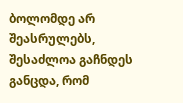ბოლომდე არ შეასრულებს, შესაძლოა გაჩნდეს განცდა, რომ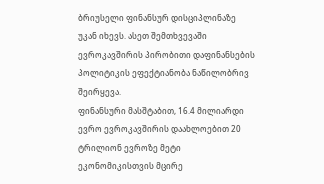ბრიუსელი ფინანსურ დისციპლინაზე უკან იხევს. ასეთ შემთხვევაში ევროკავშირის პირობითი დაფინანსების პოლიტიკის ეფექტიანობა ნაწილობრივ შეირყევა.
ფინანსური მასშტაბით, 16.4 მილიარდი ევრო ევროკავშირის დაახლოებით 20 ტრილიონ ევროზე მეტი ეკონომიკისთვის მცირე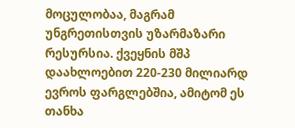მოცულობაა, მაგრამ უნგრეთისთვის უზარმაზარი რესურსია. ქვეყნის მშპ დაახლოებით 220-230 მილიარდ ევროს ფარგლებშია, ამიტომ ეს თანხა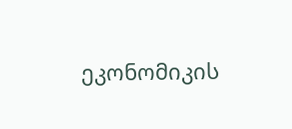ეკონომიკის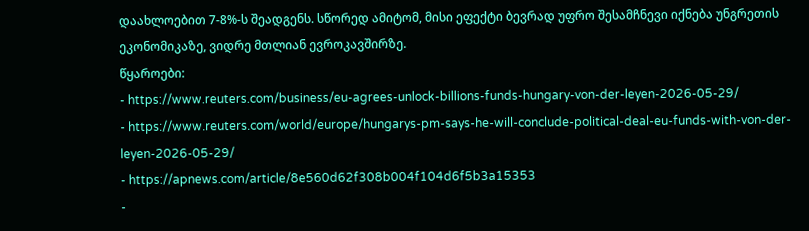დაახლოებით 7-8%-ს შეადგენს. სწორედ ამიტომ, მისი ეფექტი ბევრად უფრო შესამჩნევი იქნება უნგრეთის ეკონომიკაზე, ვიდრე მთლიან ევროკავშირზე.
წყაროები:
- https://www.reuters.com/business/eu-agrees-unlock-billions-funds-hungary-von-der-leyen-2026-05-29/
- https://www.reuters.com/world/europe/hungarys-pm-says-he-will-conclude-political-deal-eu-funds-with-von-der-leyen-2026-05-29/
- https://apnews.com/article/8e560d62f308b004f104d6f5b3a15353
-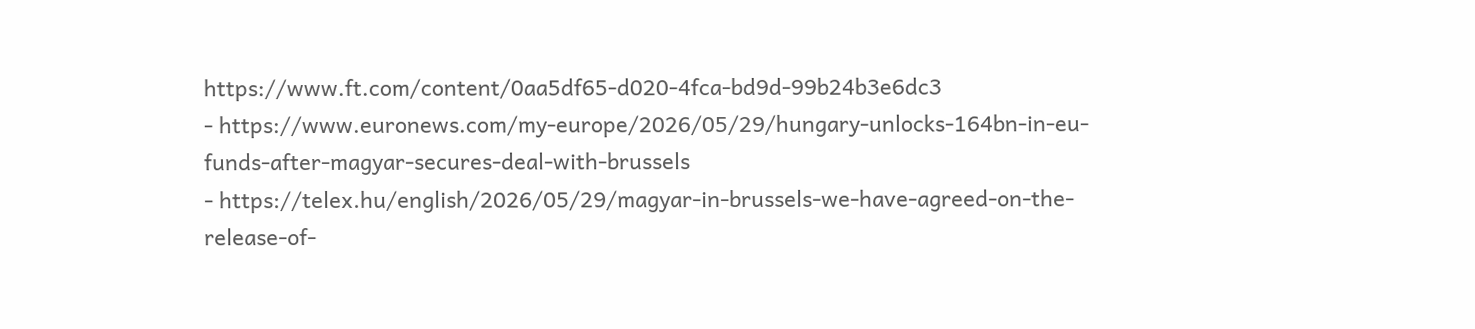https://www.ft.com/content/0aa5df65-d020-4fca-bd9d-99b24b3e6dc3
- https://www.euronews.com/my-europe/2026/05/29/hungary-unlocks-164bn-in-eu-funds-after-magyar-secures-deal-with-brussels
- https://telex.hu/english/2026/05/29/magyar-in-brussels-we-have-agreed-on-the-release-of-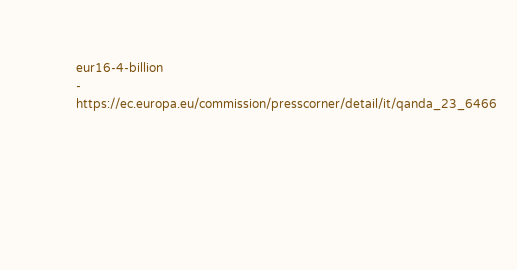eur16-4-billion
- https://ec.europa.eu/commission/presscorner/detail/it/qanda_23_6466